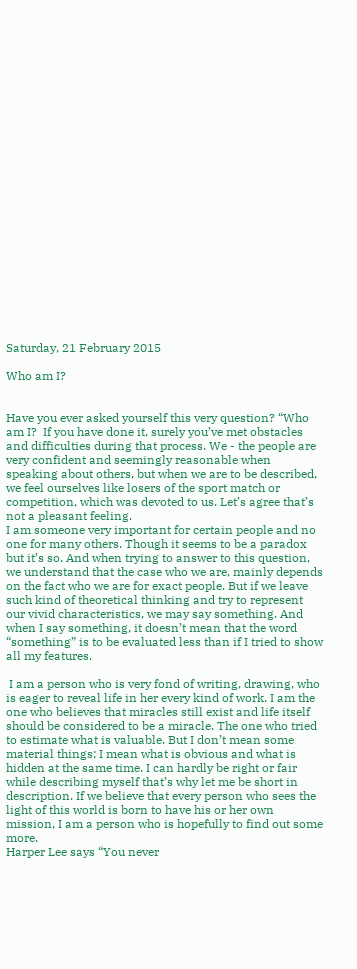Saturday, 21 February 2015

Who am I?


Have you ever asked yourself this very question? “Who am I?  If you have done it, surely you’ve met obstacles and difficulties during that process. We - the people are very confident and seemingly reasonable when speaking about others, but when we are to be described, we feel ourselves like losers of the sport match or competition, which was devoted to us. Let’s agree that’s not a pleasant feeling.
I am someone very important for certain people and no one for many others. Though it seems to be a paradox but it’s so. And when trying to answer to this question, we understand that the case who we are, mainly depends on the fact who we are for exact people. But if we leave such kind of theoretical thinking and try to represent our vivid characteristics, we may say something. And when I say something, it doesn’t mean that the word “something” is to be evaluated less than if I tried to show all my features.

 I am a person who is very fond of writing, drawing, who is eager to reveal life in her every kind of work. I am the one who believes that miracles still exist and life itself should be considered to be a miracle. The one who tried to estimate what is valuable. But I don’t mean some material things; I mean what is obvious and what is hidden at the same time. I can hardly be right or fair while describing myself that’s why let me be short in description. If we believe that every person who sees the light of this world is born to have his or her own mission, I am a person who is hopefully to find out some more.
Harper Lee says “You never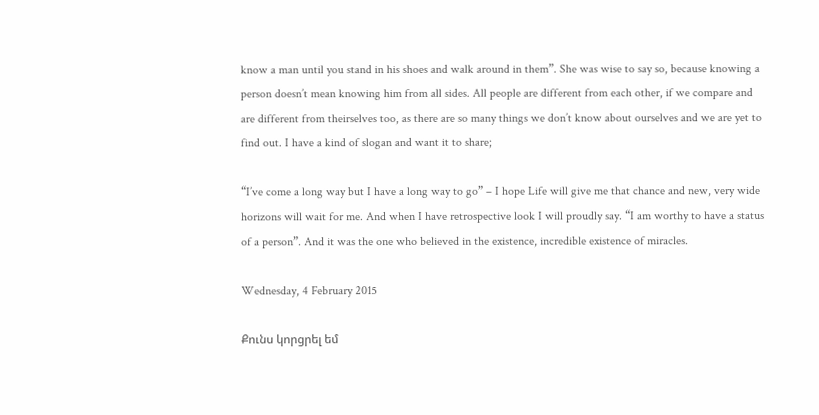know a man until you stand in his shoes and walk around in them”. She was wise to say so, because knowing a person doesn’t mean knowing him from all sides. All people are different from each other, if we compare and are different from theirselves too, as there are so many things we don’t know about ourselves and we are yet to find out. I have a kind of slogan and want it to share;

“I’ve come a long way but I have a long way to go” – I hope Life will give me that chance and new, very wide horizons will wait for me. And when I have retrospective look I will proudly say. “I am worthy to have a status of a person”. And it was the one who believed in the existence, incredible existence of miracles.

Wednesday, 4 February 2015

Քունս կորցրել եմ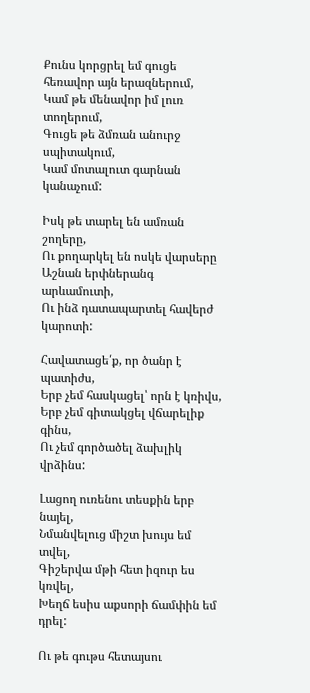Քունս կորցրել եմ գուցե հեռավոր այն երազներում,
Կամ թե մենավոր իմ լուռ տողերում,
Գուցե թե ձմռան անուրջ սպիտակում,
Կամ մոտալուտ գարնան կանաչում:

Իսկ թե տարել են ամռան շողերը,
Ու քողարկել են ոսկե վարսերը
Աշնան երփներանգ արևամուտի,
Ու ինձ դատապարտել հավերժ կարոտի:

Հավատացե՛ք, որ ծանր է պատիժս,
Երբ չեմ հասկացել՝ որն է կռիվս,
Երբ չեմ գիտակցել վճարելիք գինս,
Ու չեմ գործածել ձախլիկ վրձինս:

Լացող ուռենու տեսքին երբ նայել,
Նմանվելուց միշտ խույս եմ տվել,
Գիշերվա մթի հետ իզուր ես կռվել,
Խեղճ եսիս աքսորի ճամփին եմ դրել:

Ու թե գութս հետայսու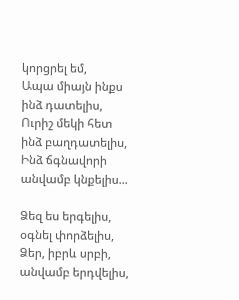կորցրել եմ,
Ապա միայն ինքս ինձ դատելիս,
Ուրիշ մեկի հետ ինձ բաղդատելիս,
Ինձ ճգնավորի անվամբ կնքելիս...

Ձեզ ես երգելիս, օգնել փորձելիս,
Ձեր, իբրև սրբի, անվամբ երդվելիս,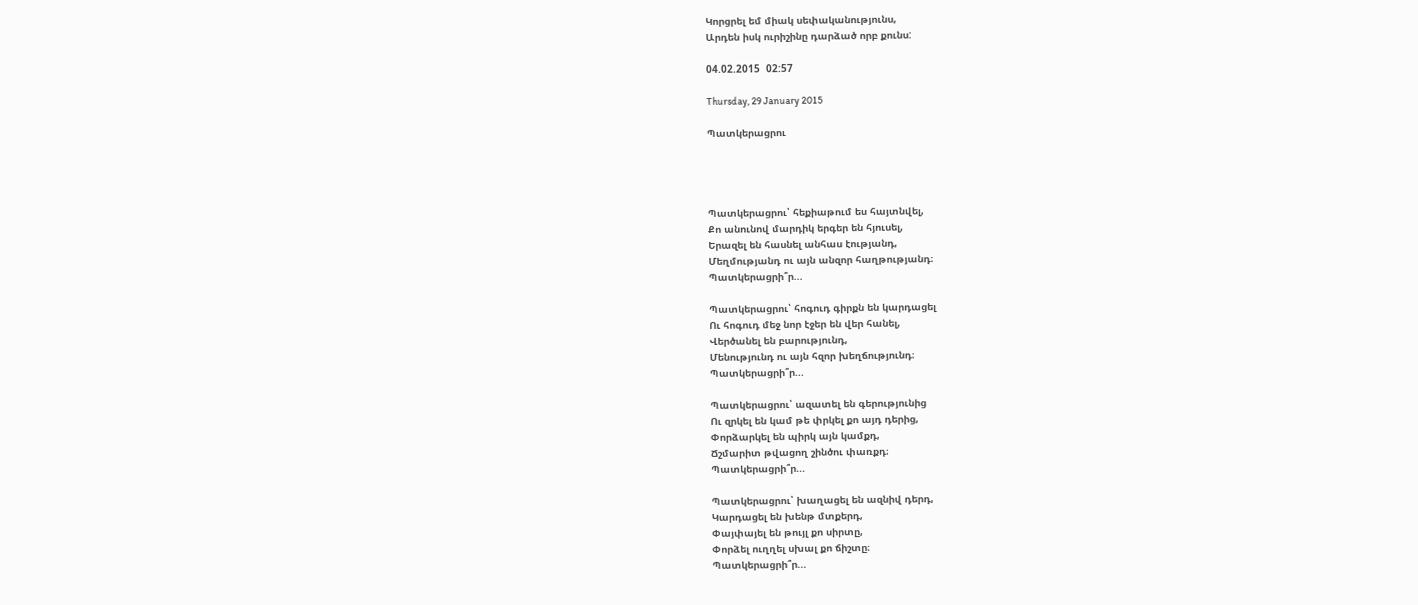Կորցրել եմ միակ սեփականությունս,
Արդեն իսկ ուրիշինը դարձած որբ քունս:

04.02.2015  02:57

Thursday, 29 January 2015

Պատկերացրու




Պատկերացրու՝ հեքիաթում ես հայտնվել,
Քո անունով մարդիկ երգեր են հյուսել,
Երազել են հասնել անհաս էությանդ,
Մեղմությանդ ու այն անզոր հաղթությանդ։
Պատկերացրի՞ր...

Պատկերացրու՝ հոգուդ գիրքն են կարդացել
Ու հոգուդ մեջ նոր էջեր են վեր հանել,
Վերծանել են բարությունդ,
Մենությունդ ու այն հզոր խեղճությունդ։
Պատկերացրի՞ր...

Պատկերացրու՝ ազատել են գերությունից
Ու զրկել են կամ թե փրկել քո այդ դերից,
Փորձարկել են պիրկ այն կամքդ,
Ճշմարիտ թվացող շինծու փառքդ։
Պատկերացրի՞ր...

Պատկերացրու՝ խաղացել են ազնիվ դերդ,
Կարդացել են խենթ մտքերդ,
Փայփայել են թույլ քո սիրտը,
Փորձել ուղղել սխալ քո ճիշտը։
Պատկերացրի՞ր...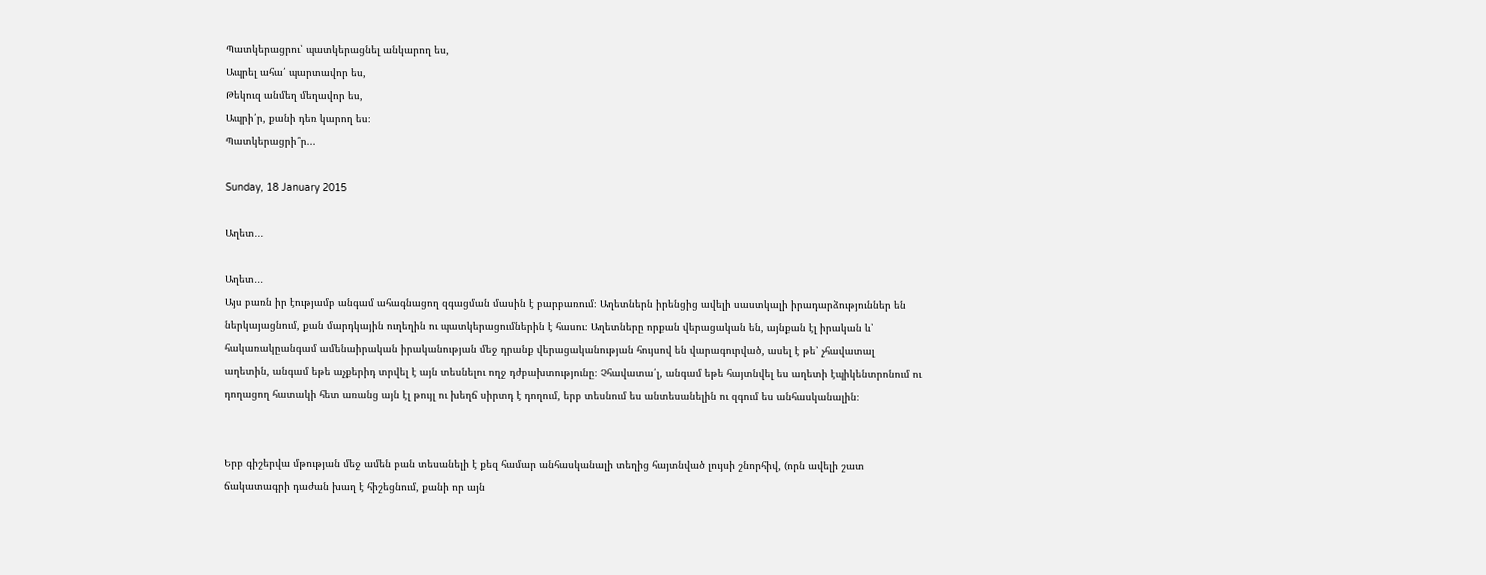Պատկերացրու՝ պատկերացնել անկարող ես,
Ապրել ահա՛ պարտավոր ես,
Թեկուզ անմեղ մեղավոր ես,
Ապրի՛ր, քանի դեռ կարող ես։
Պատկերացրի՞ր...

Sunday, 18 January 2015

Աղետ․․․

Աղետ․․․
Այս բառն իր էությամբ անգամ ահագնացող զգացման մասին է բարբառում։ Աղետներն իրենցից ավելի սաստկալի իրադարձություններ են ներկայացնում, քան մարդկային ուղեղին ու պատկերացումներին է հասու։ Աղետները որքան վերացական են, այնքան էլ իրական և՝ հակառակըանգամ ամենաիրական իրականության մեջ դրանք վերացականության հույսով են վարագուրված, ասել է թե՝ չհավատալ աղետին, անգամ եթե աչքերիդ տրվել է այն տեսնելու ողջ դժբախտությունը։ Չհավատա՛լ, անգամ եթե հայտնվել ես աղետի էպիկենտրոնում ու դողացող հատակի հետ առանց այն էլ թույլ ու խեղճ սիրտդ է դողում, երբ տեսնում ես անտեսանելին ու զգում ես անհասկանալին։


Երբ գիշերվա մթության մեջ ամեն բան տեսանելի է քեզ համար անհասկանալի տեղից հայտնված լույսի շնորհիվ, (որն ավելի շատ ճակատագրի դաժան խաղ է հիշեցնում, քանի որ այն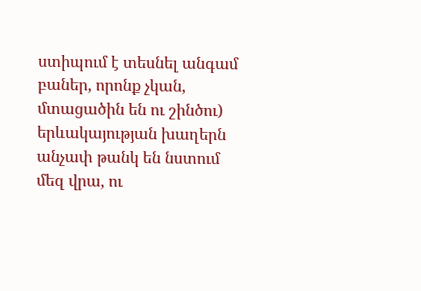ստիպում է տեսնել անգամ բաներ, որոնք չկան, մտացածին են ու շինծու) երևակայության խաղերն անչափ թանկ են նստում մեզ վրա, ու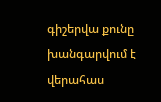գիշերվա քունը խանգարվում է վերահաս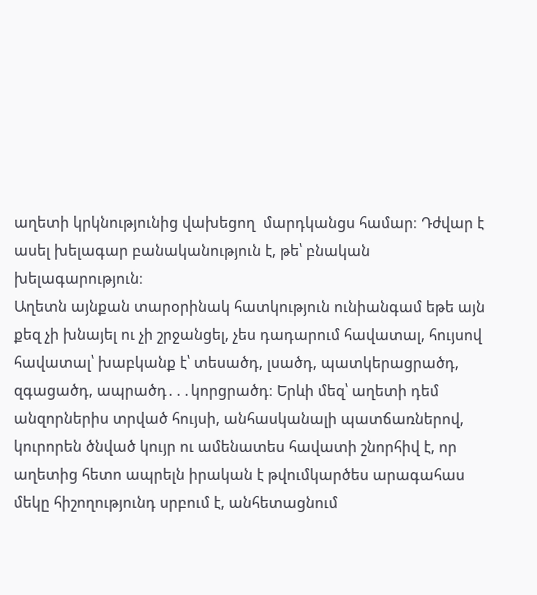աղետի կրկնությունից վախեցող  մարդկանցս համար։ Դժվար է ասել խելագար բանականություն է, թե՝ բնական խելագարություն։
Աղետն այնքան տարօրինակ հատկություն ունիանգամ եթե այն քեզ չի խնայել ու չի շրջանցել, չես դադարում հավատալ, հույսով հավատալ՝ խաբկանք է՝ տեսածդ, լսածդ, պատկերացրածդ, զգացածդ, ապրածդ․․․կորցրածդ։ Երևի մեզ՝ աղետի դեմ անզորներիս տրված հույսի, անհասկանալի պատճառներով, կուրորեն ծնված կույր ու ամենատես հավատի շնորհիվ է, որ աղետից հետո ապրելն իրական է թվումկարծես արագահաս մեկը հիշողությունդ սրբում է, անհետացնում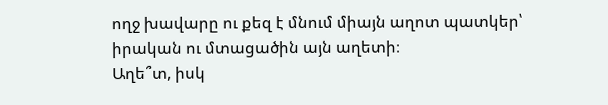ողջ խավարը ու քեզ է մնում միայն աղոտ պատկեր՝ իրական ու մտացածին այն աղետի։
Աղե՞տ, իսկ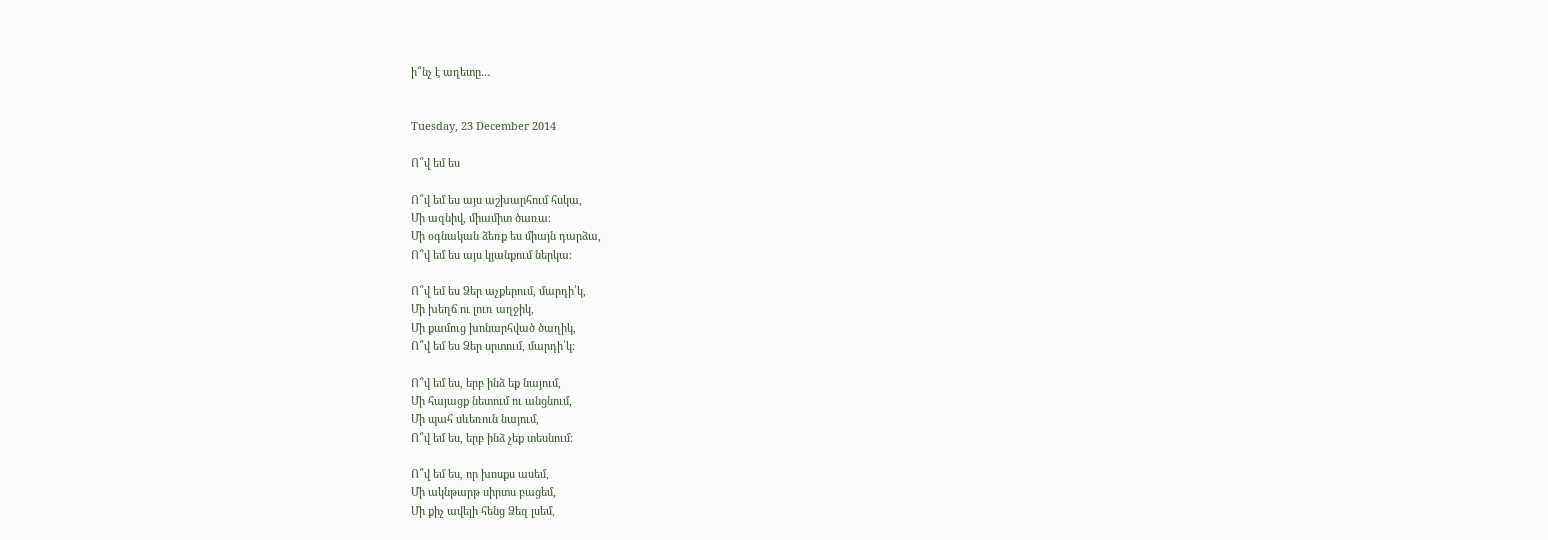ի՞նչ է աղետը…


Tuesday, 23 December 2014

Ո՞վ եմ ես

Ո՞վ եմ ես այս աշխարհում հսկա,
Մի ազնիվ, միամիտ ծառա։
Մի օգնական ձեռք ես միայն դարձա,
Ո՞վ եմ ես այս կյանքում ներկա։

Ո՞վ եմ ես Ձեր աչքերում, մարդի՛կ,
Մի խեղճ ու լուռ աղջիկ,
Մի քամուց խոնարհված ծաղիկ,
Ո՞վ եմ ես Ձեր սրտում, մարդի՛կ։

Ո՞վ եմ ես, երբ ինձ եք նայում,
Մի հայացք նետում ու անցնում,
Մի պահ սևեռուն նայում,
Ո՞վ եմ ես, երբ ինձ չեք տեսնում։

Ո՞վ եմ ես, որ խոսքս ասեմ,
Մի ակնթարթ սիրտս բացեմ,
Մի քիչ ավելի հենց Ձեզ լսեմ,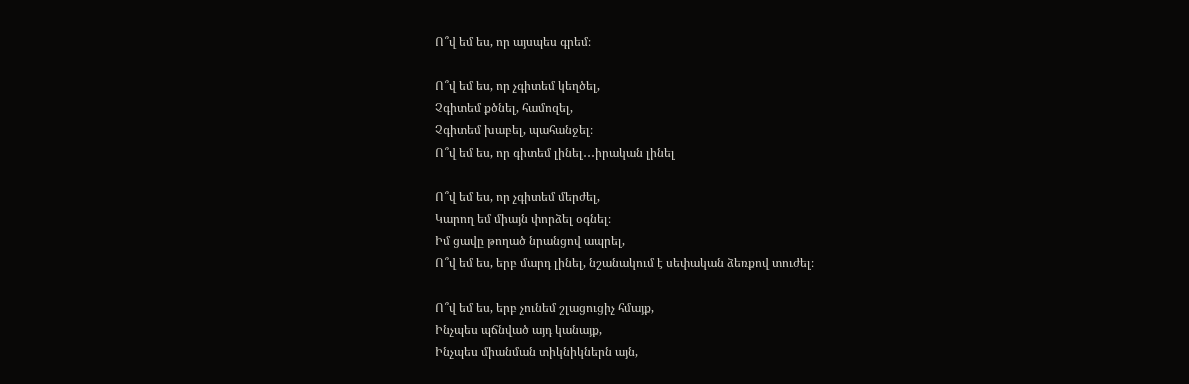Ո՞վ եմ ես, որ այսպես գրեմ։

Ո՞վ եմ ես, որ չգիտեմ կեղծել,
Չգիտեմ քծնել, համոզել,
Չգիտեմ խաբել, պահանջել։
Ո՞վ եմ ես, որ գիտեմ լինել․․․իրական լինել

Ո՞վ եմ ես, որ չգիտեմ մերժել,
Կարող եմ միայն փորձել օգնել։
Իմ ցավը թողած նրանցով ապրել,
Ո՞վ եմ ես, երբ մարդ լինել, նշանակում է սեփական ձեռքով տուժել։

Ո՞վ եմ ես, երբ չունեմ շլացուցիչ հմայք,
Ինչպես պճնված այդ կանայք,
Ինչպես միանման տիկնիկներն այն,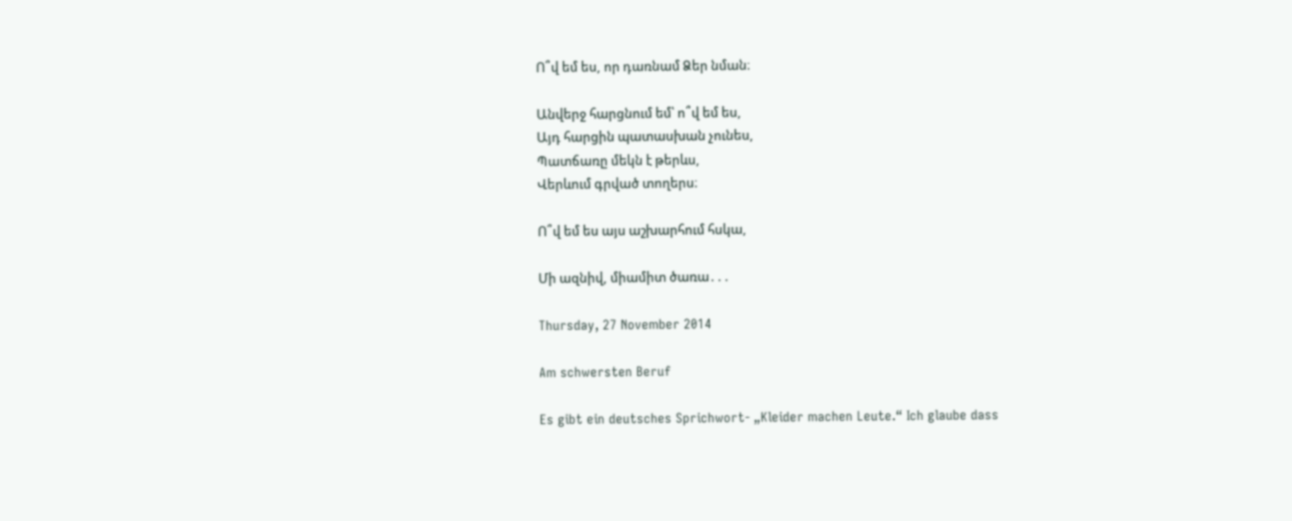Ո՞վ եմ ես, որ դառնամ Ձեր նման։

Անվերջ հարցնում եմ՝ ո՞վ եմ ես,
Այդ հարցին պատասխան չունես,
Պատճառը մեկն է թերևս,
Վերևում գրված տողերս։

Ո՞վ եմ ես այս աշխարհում հսկա,

Մի ազնիվ, միամիտ ծառա․․․

Thursday, 27 November 2014

Am schwersten Beruf

Es gibt ein deutsches Sprichwort- „Kleider machen Leute.“ Ich glaube dass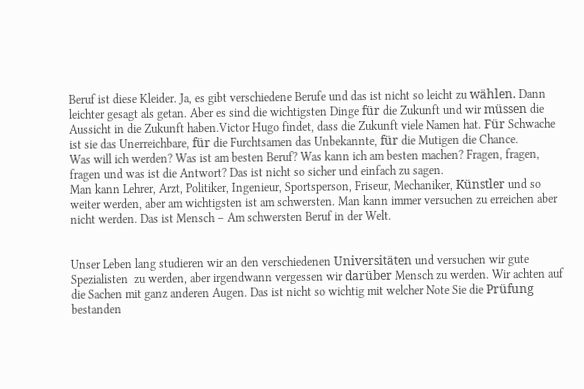Beruf ist diese Kleider. Ja, es gibt verschiedene Berufe und das ist nicht so leicht zu wählen. Dann leichter gesagt als getan. Aber es sind die wichtigsten Dinge für die Zukunft und wir müssen die Aussicht in die Zukunft haben.Victor Hugo findet, dass die Zukunft viele Namen hat. Für Schwache ist sie das Unerreichbare, für die Furchtsamen das Unbekannte, für die Mutigen die Chance.
Was will ich werden? Was ist am besten Beruf? Was kann ich am besten machen? Fragen, fragen, fragen und was ist die Antwort? Das ist nicht so sicher und einfach zu sagen.
Man kann Lehrer, Arzt, Politiker, Ingenieur, Sportsperson, Friseur, Mechaniker, Künstler und so weiter werden, aber am wichtigsten ist am schwersten. Man kann immer versuchen zu erreichen aber nicht werden. Das ist Mensch – Am schwersten Beruf in der Welt.


Unser Leben lang studieren wir an den verschiedenen Universitäten und versuchen wir gute Spezialisten  zu werden, aber irgendwann vergessen wir darüber Mensch zu werden. Wir achten auf die Sachen mit ganz anderen Augen. Das ist nicht so wichtig mit welcher Note Sie die Prüfung bestanden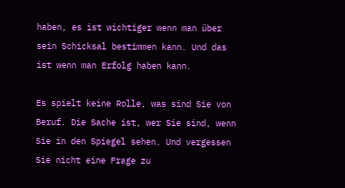haben, es ist wichtiger wenn man über sein Schicksal bestimmen kann. Und das ist wenn man Erfolg haben kann.

Es spielt keine Rolle, was sind Sie von Beruf. Die Sache ist, wer Sie sind, wenn Sie in den Spiegel sehen. Und vergessen Sie nicht eine Frage zu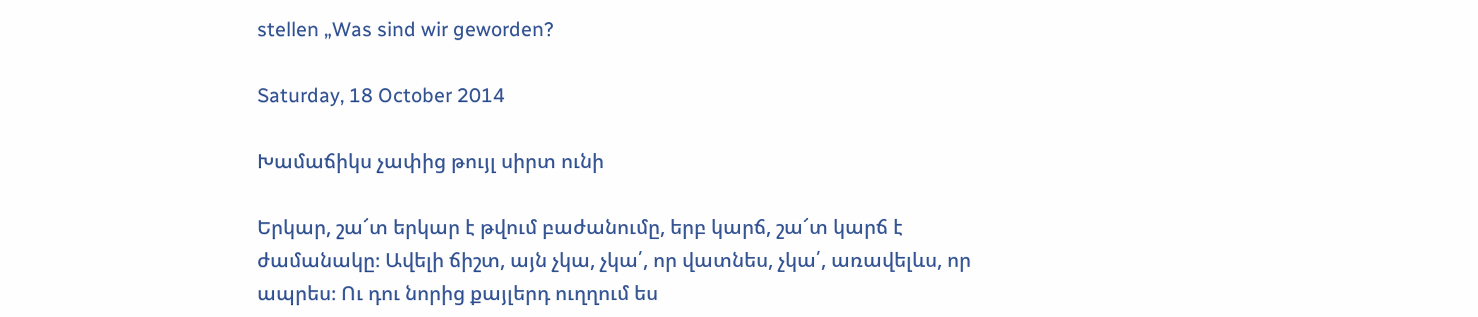stellen „Was sind wir geworden?

Saturday, 18 October 2014

Խամաճիկս չափից թույլ սիրտ ունի

Երկար, շա՜տ երկար է թվում բաժանումը, երբ կարճ, շա՜տ կարճ է ժամանակը։ Ավելի ճիշտ, այն չկա, չկա՛, որ վատնես, չկա՛, առավելևս, որ ապրես։ Ու դու նորից քայլերդ ուղղում ես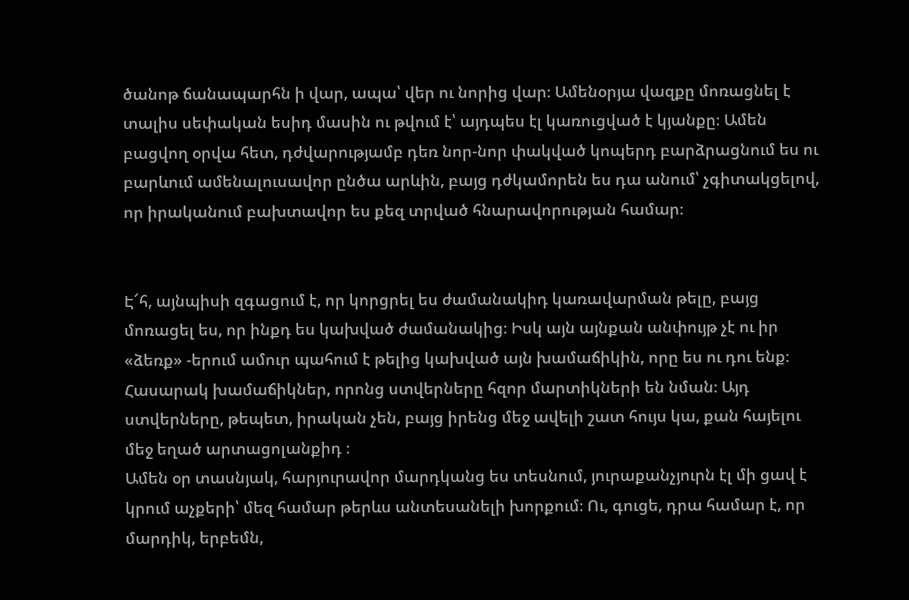ծանոթ ճանապարհն ի վար, ապա՝ վեր ու նորից վար։ Ամենօրյա վազքը մոռացնել է տալիս սեփական եսիդ մասին ու թվում է՝ այդպես էլ կառուցված է կյանքը։ Ամեն բացվող օրվա հետ, դժվարությամբ դեռ նոր-նոր փակված կոպերդ բարձրացնում ես ու բարևում ամենալուսավոր ընծա արևին, բայց դժկամորեն ես դա անում՝ չգիտակցելով, որ իրականում բախտավոր ես քեզ տրված հնարավորության համար։


Է՜հ, այնպիսի զգացում է, որ կորցրել ես ժամանակիդ կառավարման թելը, բայց մոռացել ես, որ ինքդ ես կախված ժամանակից։ Իսկ այն այնքան անփույթ չէ ու իր «ձեռք» -երում ամուր պահում է թելից կախված այն խամաճիկին, որը ես ու դու ենք։ Հասարակ խամաճիկներ, որոնց ստվերները հզոր մարտիկների են նման։ Այդ ստվերները, թեպետ, իրական չեն, բայց իրենց մեջ ավելի շատ հույս կա, քան հայելու մեջ եղած արտացոլանքիդ ։
Ամեն օր տասնյակ, հարյուրավոր մարդկանց ես տեսնում, յուրաքանչյուրն էլ մի ցավ է կրում աչքերի՝ մեզ համար թերևս անտեսանելի խորքում։ Ու, գուցե, դրա համար է, որ մարդիկ, երբեմն,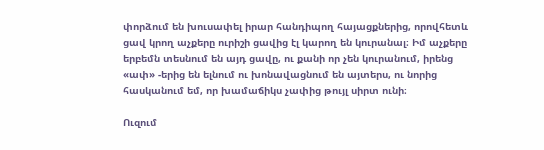փորձում են խուսափել իրար հանդիպող հայացքներից, որովհետև ցավ կրող աչքերը ուրիշի ցավից էլ կարող են կուրանալ։ Իմ աչքերը երբեմն տեսնում են այդ ցավը, ու քանի որ չեն կուրանում, իրենց «ափ» -երից են ելնում ու խոնավացնում են այտերս, ու նորից հասկանում եմ, որ խամաճիկս չափից թույլ սիրտ ունի։

Ուզում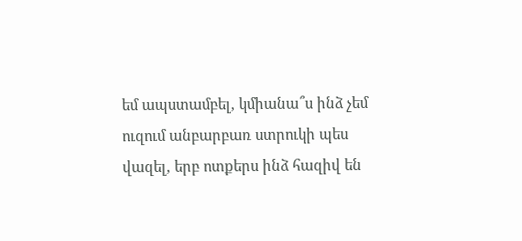եմ ապստամբել, կմիանա՞ս ինձ չեմ ուզում անբարբառ ստրուկի պես վազել, երբ ոտքերս ինձ հազիվ են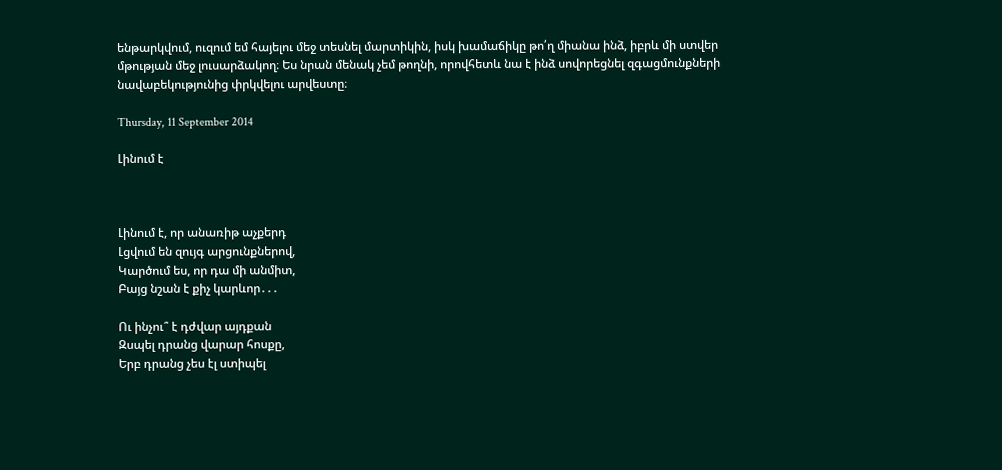ենթարկվում, ուզում եմ հայելու մեջ տեսնել մարտիկին, իսկ խամաճիկը թո՛ղ միանա ինձ, իբրև մի ստվեր մթության մեջ լուսարձակող։ Ես նրան մենակ չեմ թողնի, որովհետև նա է ինձ սովորեցնել զգացմունքների նավաբեկությունից փրկվելու արվեստը։

Thursday, 11 September 2014

Լինում է



Լինում է, որ անառիթ աչքերդ
Լցվում են զույգ արցունքներով,
Կարծում ես, որ դա մի անմիտ,
Բայց նշան է քիչ կարևոր․․․

Ու ինչու՞ է դժվար այդքան
Զսպել դրանց վարար հոսքը,
Երբ դրանց չես էլ ստիպել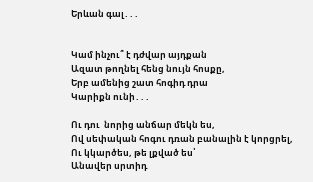Երևան գալ․․․


Կամ ինչու՞ է դժվար այդքան
Ազատ թողնել հենց նույն հոսքը,
Երբ ամենից շատ հոգիդ դրա
Կարիքն ունի․․․

Ու դու  նորից անճար մեկն ես,
Ով սեփական հոգու դռան բանալին է կորցրել,
Ու կկարծես, թե լքված ես՝
Անավեր սրտիդ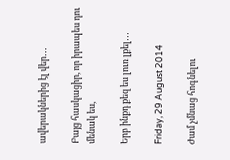ավերակներից էլ վեր․․․

Բայց հասկացիր, որ իրապես դու մենակ ես,

Երբ ինքդ քեզ ես լուռ լքել․․․

Friday, 29 August 2014

Ժամ չմնաց հոգնելու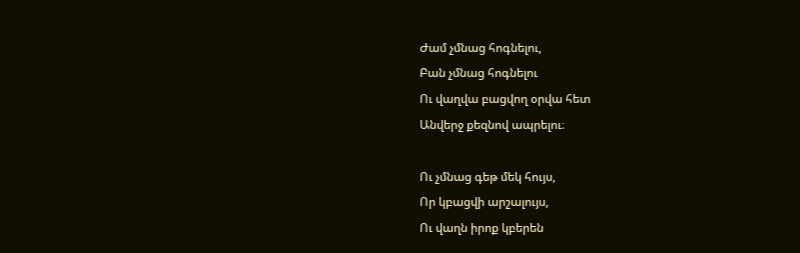Ժամ չմնաց հոգնելու,
Բան չմնաց հոգնելու
Ու վաղվա բացվող օրվա հետ
Անվերջ քեզնով ապրելու։

Ու չմնաց գեթ մեկ հույս,
Որ կբացվի արշալույս,
Ու վաղն իրոք կբերեն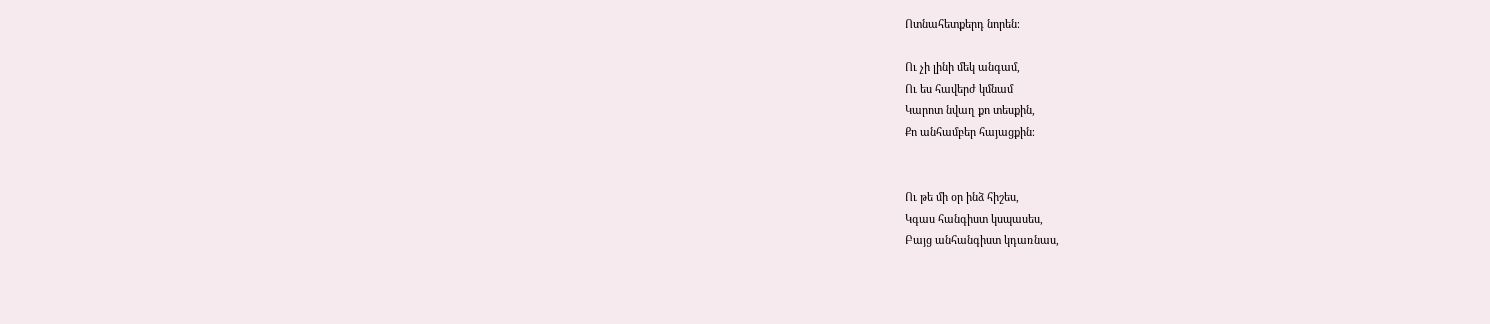Ոտնահետքերդ նորեն։

Ու չի լինի մեկ անգամ,
Ու ես հավերժ կմնամ
Կարոտ նվաղ քո տեսքին,
Քո անհամբեր հայացքին։


Ու թե մի օր ինձ հիշես,
Կգաս հանգիստ կսպասես,
Բայց անհանգիստ կդառնաս,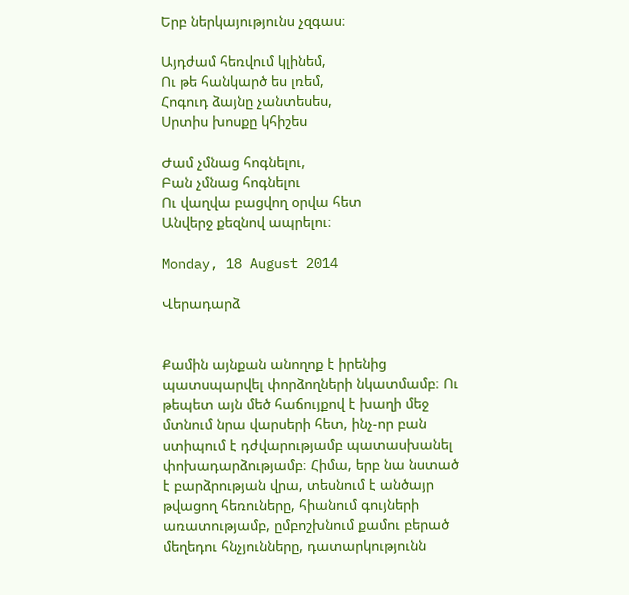Երբ ներկայությունս չզգաս։

Այդժամ հեռվում կլինեմ,
Ու թե հանկարծ ես լռեմ,
Հոգուդ ձայնը չանտեսես,
Սրտիս խոսքը կհիշես

Ժամ չմնաց հոգնելու,
Բան չմնաց հոգնելու
Ու վաղվա բացվող օրվա հետ
Անվերջ քեզնով ապրելու։

Monday, 18 August 2014

Վերադարձ


Քամին այնքան անողոք է իրենից պատսպարվել փորձողների նկատմամբ։ Ու թեպետ այն մեծ հաճույքով է խաղի մեջ մտնում նրա վարսերի հետ, ինչ-որ բան ստիպում է դժվարությամբ պատասխանել փոխադարձությամբ։ Հիմա, երբ նա նստած է բարձրության վրա, տեսնում է անծայր թվացող հեռուները, հիանում գույների առատությամբ, ըմբոշխնում քամու բերած մեղեդու հնչյունները, դատարկությունն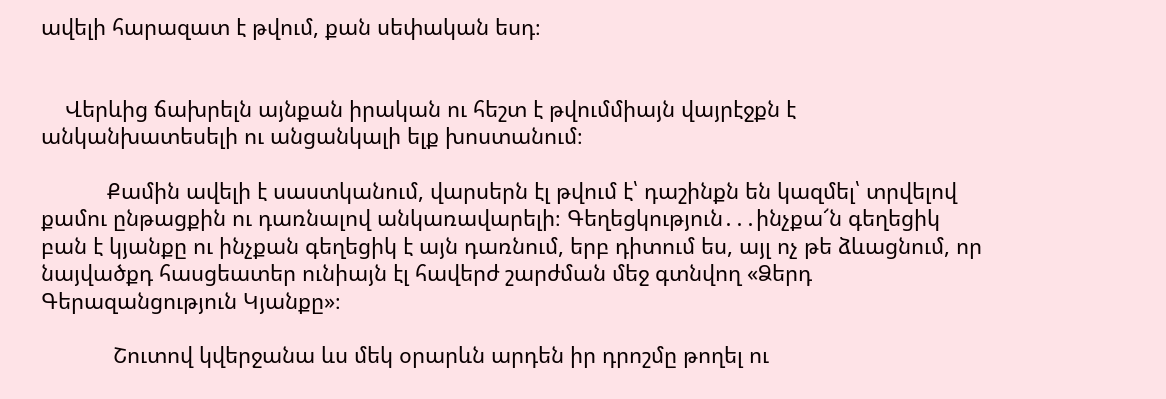ավելի հարազատ է թվում, քան սեփական եսդ։


    Վերևից ճախրելն այնքան իրական ու հեշտ է թվումմիայն վայրէջքն է անկանխատեսելի ու անցանկալի ելք խոստանում։

           Քամին ավելի է սաստկանում, վարսերն էլ թվում է՝ դաշինքն են կազմել՝ տրվելով քամու ընթացքին ու դառնալով անկառավարելի։ Գեղեցկություն․․․ինչքա՜ն գեղեցիկ բան է կյանքը ու ինչքան գեղեցիկ է այն դառնում, երբ դիտում ես, այլ ոչ թե ձևացնում, որ նայվածքդ հասցեատեր ունիայն էլ հավերժ շարժման մեջ գտնվող «Ձերդ Գերազանցություն Կյանքը»։

            Շուտով կվերջանա ևս մեկ օրարևն արդեն իր դրոշմը թողել ու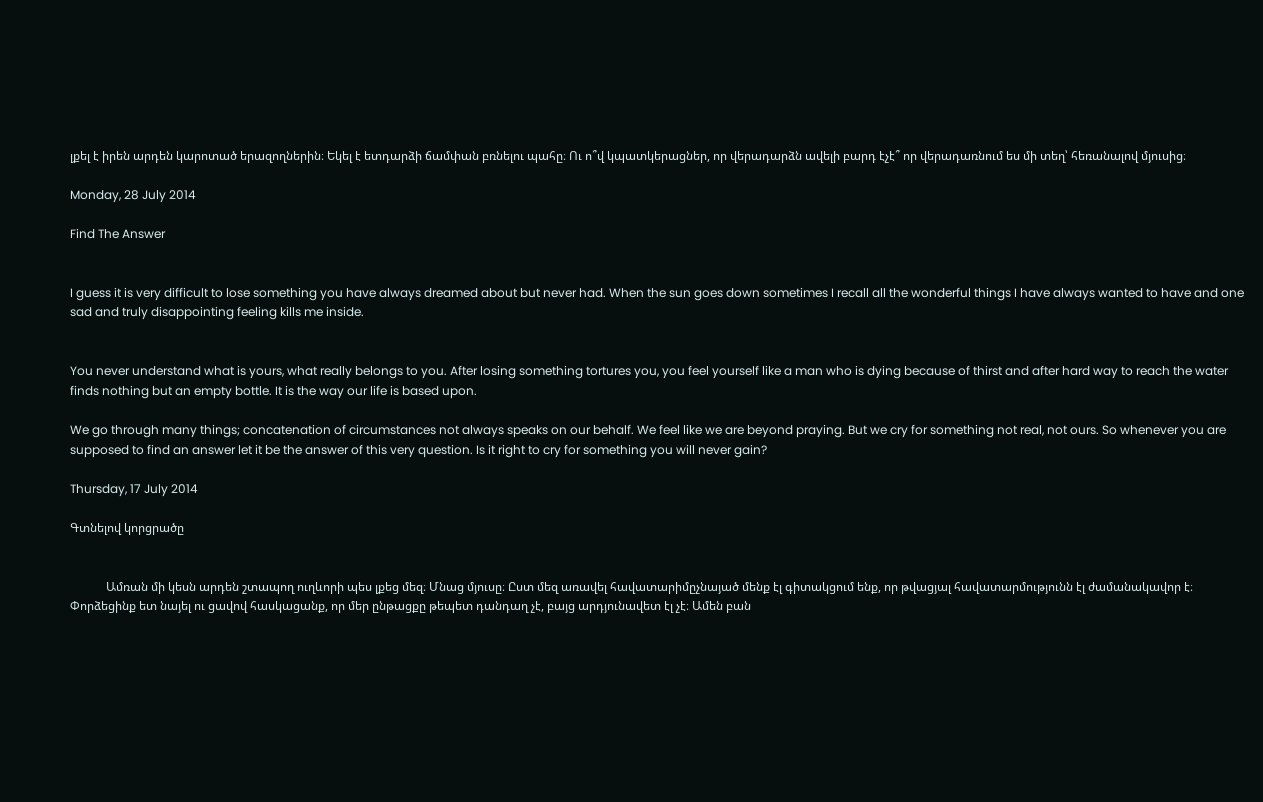լքել է իրեն արդեն կարոտած երազողներին։ Եկել է ետդարձի ճամփան բռնելու պահը։ Ու ո՞վ կպատկերացներ, որ վերադարձն ավելի բարդ էչէ՞ որ վերադառնում ես մի տեղ՝ հեռանալով մյուսից։

Monday, 28 July 2014

Find The Answer


I guess it is very difficult to lose something you have always dreamed about but never had. When the sun goes down sometimes I recall all the wonderful things I have always wanted to have and one sad and truly disappointing feeling kills me inside.


You never understand what is yours, what really belongs to you. After losing something tortures you, you feel yourself like a man who is dying because of thirst and after hard way to reach the water finds nothing but an empty bottle. It is the way our life is based upon.

We go through many things; concatenation of circumstances not always speaks on our behalf. We feel like we are beyond praying. But we cry for something not real, not ours. So whenever you are supposed to find an answer let it be the answer of this very question. Is it right to cry for something you will never gain?

Thursday, 17 July 2014

Գտնելով կորցրածը


            Ամռան մի կեսն արդեն շտապող ուղևորի պես լքեց մեզ։ Մնաց մյուսը։ Ըստ մեզ առավել հավատարիմըչնայած մենք էլ գիտակցում ենք, որ թվացյալ հավատարմությունն էլ ժամանակավոր է։ Փորձեցինք ետ նայել ու ցավով հասկացանք, որ մեր ընթացքը թեպետ դանդաղ չէ, բայց արդյունավետ էլ չէ։ Ամեն բան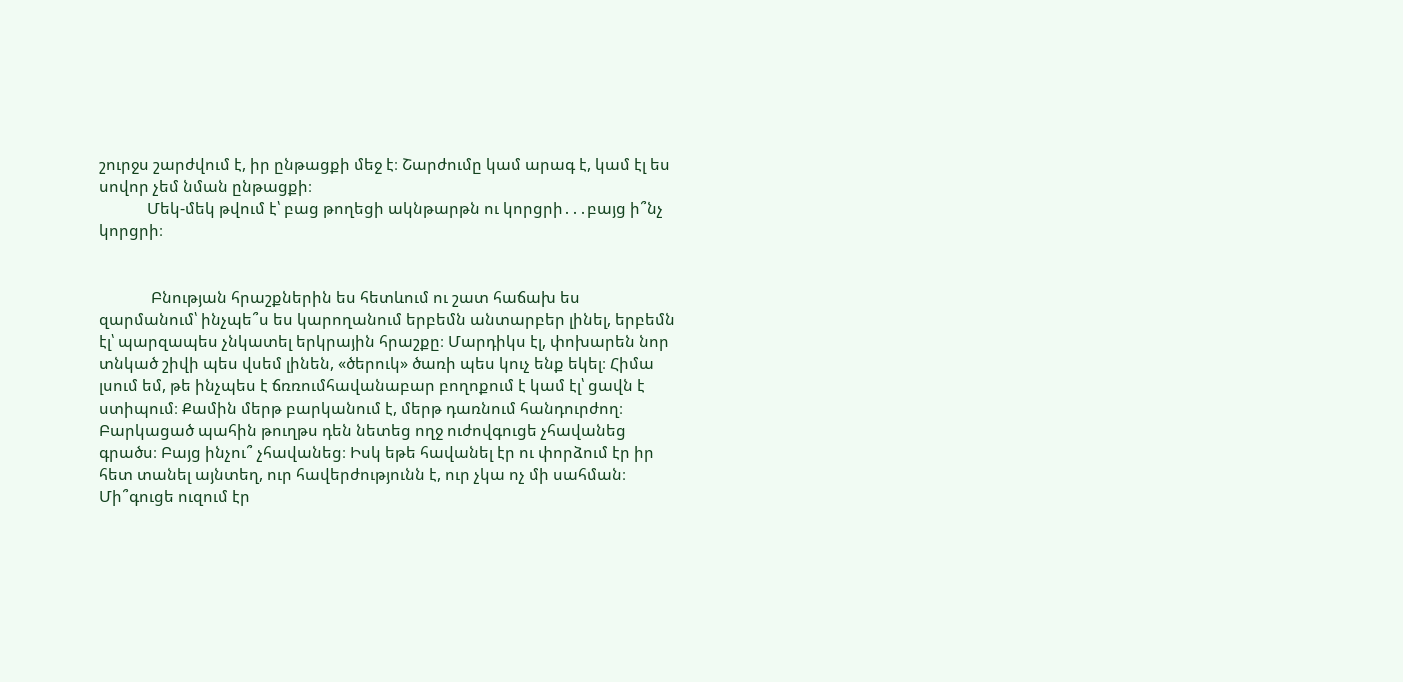շուրջս շարժվում է, իր ընթացքի մեջ է։ Շարժումը կամ արագ է, կամ էլ ես սովոր չեմ նման ընթացքի։
            Մեկ-մեկ թվում է՝ բաց թողեցի ակնթարթն ու կորցրի․․․բայց ի՞նչ կորցրի։


             Բնության հրաշքներին ես հետևում ու շատ հաճախ ես զարմանում՝ ինչպե՞ս ես կարողանում երբեմն անտարբեր լինել, երբեմն էլ՝ պարզապես չնկատել երկրային հրաշքը։ Մարդիկս էլ, փոխարեն նոր տնկած շիվի պես վսեմ լինեն, «ծերուկ» ծառի պես կուչ ենք եկել։ Հիմա լսում եմ, թե ինչպես է ճռռումհավանաբար բողոքում է կամ էլ՝ ցավն է ստիպում։ Քամին մերթ բարկանում է, մերթ դառնում հանդուրժող։ Բարկացած պահին թուղթս դեն նետեց ողջ ուժովգուցե չհավանեց գրածս։ Բայց ինչու՞ չհավանեց։ Իսկ եթե հավանել էր ու փորձում էր իր հետ տանել այնտեղ, ուր հավերժությունն է, ուր չկա ոչ մի սահման։ Մի՞գուցե ուզում էր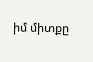իմ միտքը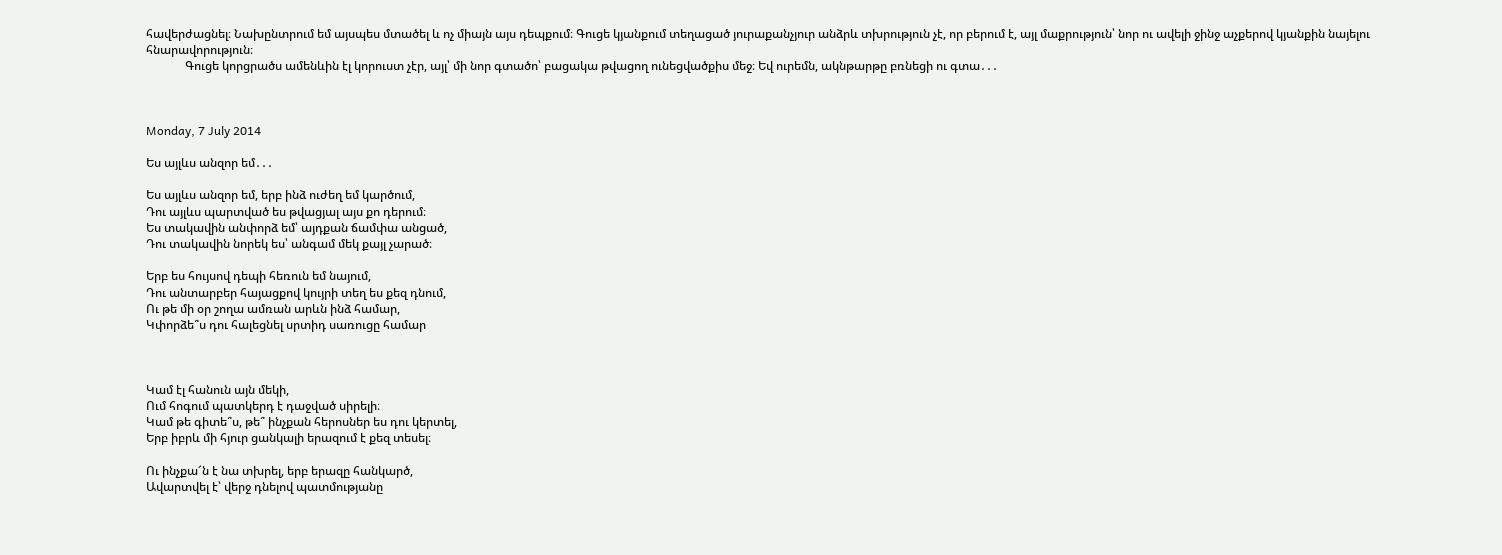հավերժացնել։ Նախընտրում եմ այսպես մտածել և ոչ միայն այս դեպքում։ Գուցե կյանքում տեղացած յուրաքանչյուր անձրև տխրություն չէ, որ բերում է, այլ մաքրություն՝ նոր ու ավելի ջինջ աչքերով կյանքին նայելու հնարավորություն։
             Գուցե կորցրածս ամենևին էլ կորուստ չէր, այլ՝ մի նոր գտածո՝ բացակա թվացող ունեցվածքիս մեջ։ Եվ ուրեմն, ակնթարթը բռնեցի ու գտա․․․



Monday, 7 July 2014

Ես այլևս անզոր եմ․․․

Ես այլևս անզոր եմ, երբ ինձ ուժեղ եմ կարծում,
Դու այլևս պարտված ես թվացյալ այս քո դերում։
Ես տակավին անփորձ եմ՝ այդքան ճամփա անցած,
Դու տակավին նորեկ ես՝ անգամ մեկ քայլ չարած։

Երբ ես հույսով դեպի հեռուն եմ նայում,
Դու անտարբեր հայացքով կույրի տեղ ես քեզ դնում,
Ու թե մի օր շողա ամռան արևն ինձ համար,
Կփորձե՞ս դու հալեցնել սրտիդ սառուցը համար



Կամ էլ հանուն այն մեկի,
Ում հոգում պատկերդ է դաջված սիրելի։
Կամ թե գիտե՞ս, թե՞ ինչքան հերոսներ ես դու կերտել,
Երբ իբրև մի հյուր ցանկալի երազում է քեզ տեսել։

Ու ինչքա՜ն է նա տխրել, երբ երազը հանկարծ,
Ավարտվել է՝ վերջ դնելով պատմությանը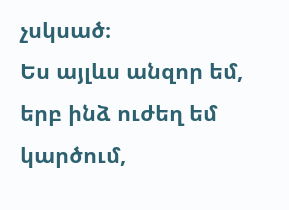չսկսած։
Ես այլևս անզոր եմ, երբ ինձ ուժեղ եմ կարծում,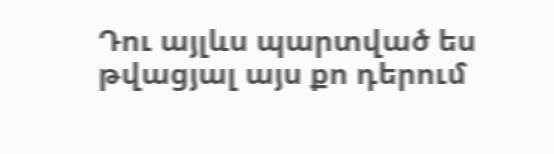Դու այլևս պարտված ես թվացյալ այս քո դերում